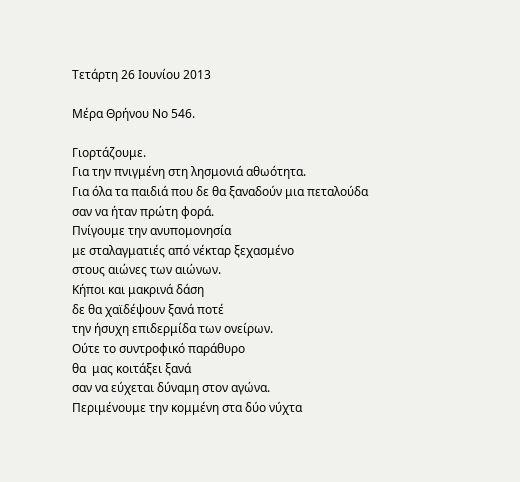Τετάρτη 26 Ιουνίου 2013

Μέρα Θρήνου Νο 546.

Γιορτάζουμε.
Για την πνιγμένη στη λησμονιά αθωότητα.
Για όλα τα παιδιά που δε θα ξαναδούν μια πεταλούδα
σαν να ήταν πρώτη φορά.
Πνίγουμε την ανυπομονησία
με σταλαγματιές από νέκταρ ξεχασμένο
στους αιώνες των αιώνων.
Κήποι και μακρινά δάση
δε θα χαϊδέψουν ξανά ποτέ
την ήσυχη επιδερμίδα των ονείρων.
Ούτε το συντροφικό παράθυρο
θα  μας κοιτάξει ξανά
σαν να εύχεται δύναμη στον αγώνα.
Περιμένουμε την κομμένη στα δύο νύχτα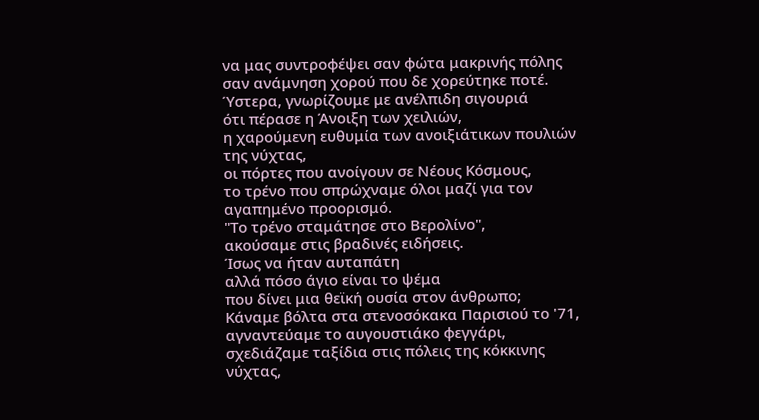να μας συντροφέψει σαν φώτα μακρινής πόλης
σαν ανάμνηση χορού που δε χορεύτηκε ποτέ.
Ύστερα, γνωρίζουμε με ανέλπιδη σιγουριά
ότι πέρασε η Άνοιξη των χειλιών,
η χαρούμενη ευθυμία των ανοιξιάτικων πουλιών της νύχτας,
οι πόρτες που ανοίγουν σε Νέους Κόσμους,
το τρένο που σπρώχναμε όλοι μαζί για τον αγαπημένο προορισμό.
"Το τρένο σταμάτησε στο Βερολίνο",
ακούσαμε στις βραδινές ειδήσεις.
Ίσως να ήταν αυταπάτη
αλλά πόσο άγιο είναι το ψέμα
που δίνει μια θεϊκή ουσία στον άνθρωπο;
Κάναμε βόλτα στα στενοσόκακα Παρισιού το '71,
αγναντεύαμε το αυγουστιάκο φεγγάρι,
σχεδιάζαμε ταξίδια στις πόλεις της κόκκινης νύχτας,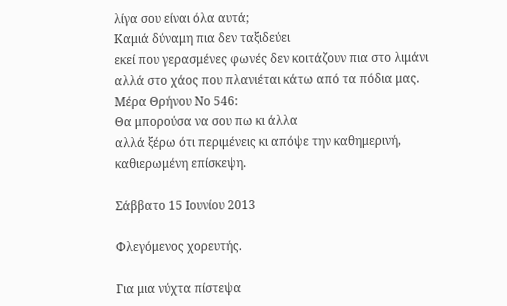λίγα σου είναι όλα αυτά;
Καμιά δύναμη πια δεν ταξιδεύει
εκεί που γερασμένες φωνές δεν κοιτάζουν πια στο λιμάνι
αλλά στο χάος που πλανιέται κάτω από τα πόδια μας.
Μέρα Θρήνου Νο 546:
Θα μπορούσα να σου πω κι άλλα
αλλά ξέρω ότι περιμένεις κι απόψε την καθημερινή, καθιερωμένη επίσκεψη.

Σάββατο 15 Ιουνίου 2013

Φλεγόμενος χορευτής.

Για μια νύχτα πίστεψα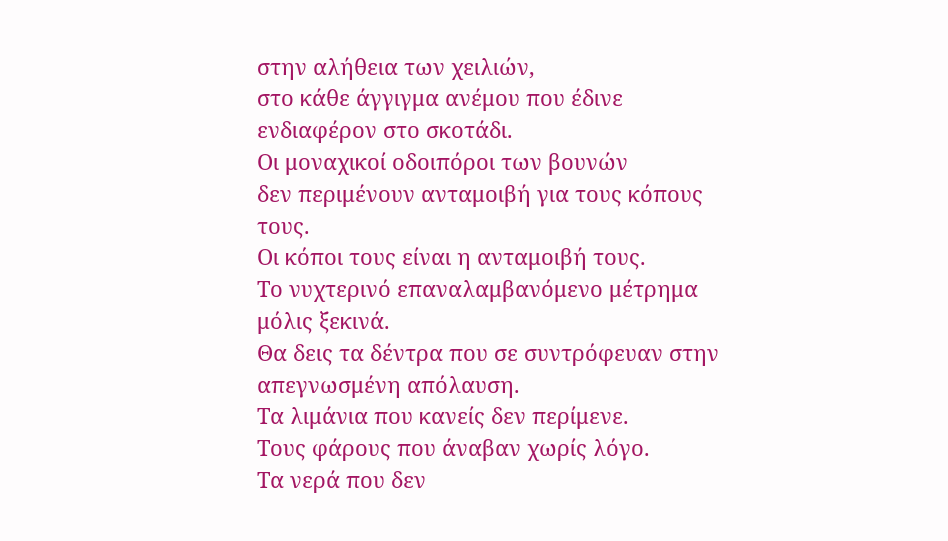στην αλήθεια των χειλιών,
στο κάθε άγγιγμα ανέμου που έδινε ενδιαφέρον στο σκοτάδι.
Οι μοναχικοί οδοιπόροι των βουνών
δεν περιμένουν ανταμοιβή για τους κόπους τους.
Οι κόποι τους είναι η ανταμοιβή τους.
Το νυχτερινό επαναλαμβανόμενο μέτρημα
μόλις ξεκινά.
Θα δεις τα δέντρα που σε συντρόφευαν στην απεγνωσμένη απόλαυση.
Τα λιμάνια που κανείς δεν περίμενε.
Τους φάρους που άναβαν χωρίς λόγο.
Τα νερά που δεν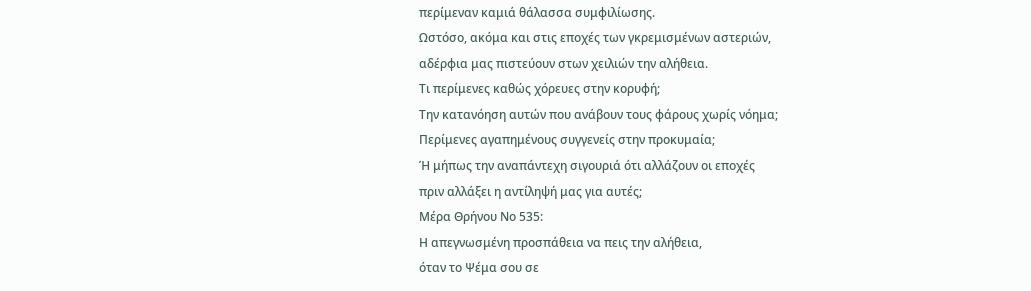περίμεναν καμιά θάλασσα συμφιλίωσης.
Ωστόσο, ακόμα και στις εποχές των γκρεμισμένων αστεριών,
αδέρφια μας πιστεύουν στων χειλιών την αλήθεια.
Τι περίμενες καθώς χόρευες στην κορυφή;
Την κατανόηση αυτών που ανάβουν τους φάρους χωρίς νόημα;
Περίμενες αγαπημένους συγγενείς στην προκυμαία;
Ή μήπως την αναπάντεχη σιγουριά ότι αλλάζουν οι εποχές
πριν αλλάξει η αντίληψή μας για αυτές;
Μέρα Θρήνου Νο 535:
Η απεγνωσμένη προσπάθεια να πεις την αλήθεια,
όταν το Ψέμα σου σε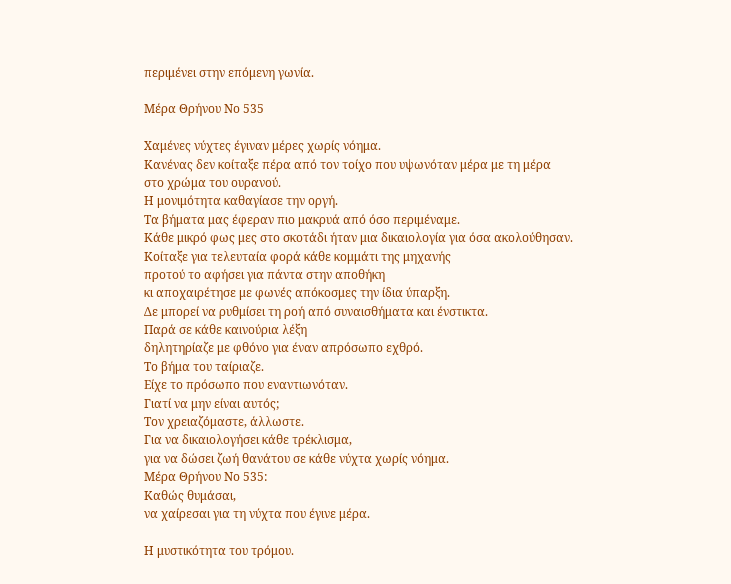περιμένει στην επόμενη γωνία.

Μέρα Θρήνου Νο 535

Χαμένες νύχτες έγιναν μέρες χωρίς νόημα.
Κανένας δεν κοίταξε πέρα από τον τοίχο που υψωνόταν μέρα με τη μέρα
στο χρώμα του ουρανού.
Η μονιμότητα καθαγίασε την οργή.
Τα βήματα μας έφεραν πιο μακρυά από όσο περιμέναμε.
Κάθε μικρό φως μες στο σκοτάδι ήταν μια δικαιολογία για όσα ακολούθησαν.
Κοίταξε για τελευταία φορά κάθε κομμάτι της μηχανής
προτού το αφήσει για πάντα στην αποθήκη
κι αποχαιρέτησε με φωνές απόκοσμες την ίδια ύπαρξη.
Δε μπορεί να ρυθμίσει τη ροή από συναισθήματα και ένστικτα.
Παρά σε κάθε καινούρια λέξη
δηλητηρίαζε με φθόνο για έναν απρόσωπο εχθρό.
Το βήμα του ταίριαζε.
Είχε το πρόσωπο που εναντιωνόταν.
Γιατί να μην είναι αυτός;
Τον χρειαζόμαστε, άλλωστε.
Για να δικαιολογήσει κάθε τρέκλισμα,
για να δώσει ζωή θανάτου σε κάθε νύχτα χωρίς νόημα.
Μέρα Θρήνου Νο 535:
Καθώς θυμάσαι,
να χαίρεσαι για τη νύχτα που έγινε μέρα.

Η μυστικότητα του τρόμου.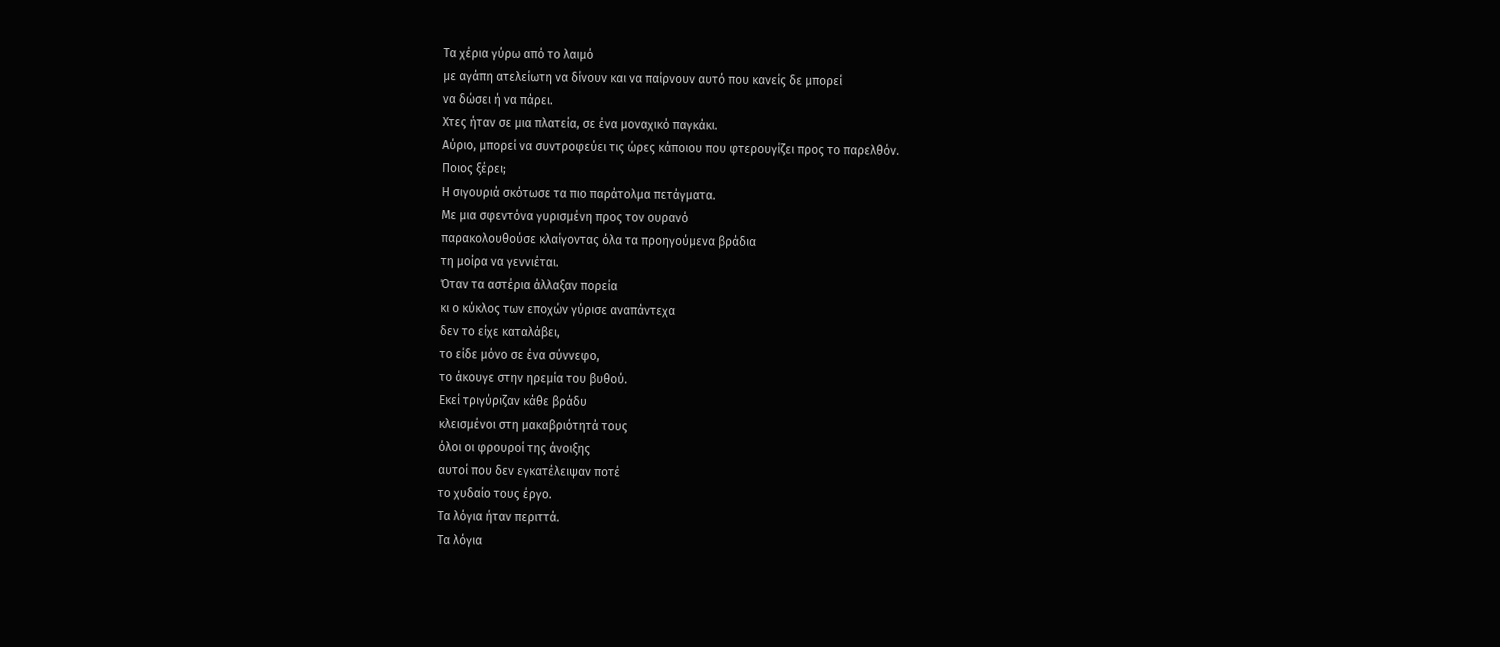Τα χέρια γύρω από το λαιμό
με αγάπη ατελείωτη να δίνουν και να παίρνουν αυτό που κανείς δε μπορεί
να δώσει ή να πάρει.
Χτες ήταν σε μια πλατεία, σε ένα μοναχικό παγκάκι.
Αύριο, μπορεί να συντροφεύει τις ώρες κάποιου που φτερουγίζει προς το παρελθόν.
Ποιος ξέρει;
Η σιγουριά σκότωσε τα πιο παράτολμα πετάγματα.
Με μια σφεντόνα γυρισμένη προς τον ουρανό
παρακολουθούσε κλαίγοντας όλα τα προηγούμενα βράδια
τη μοίρα να γεννιέται.
Όταν τα αστέρια άλλαξαν πορεία
κι ο κύκλος των εποχών γύρισε αναπάντεχα
δεν το είχε καταλάβει,
το είδε μόνο σε ένα σύννεφο,
το άκουγε στην ηρεμία του βυθού.
Εκεί τριγύριζαν κάθε βράδυ
κλεισμένοι στη μακαβριότητά τους
όλοι οι φρουροί της άνοιξης
αυτοί που δεν εγκατέλειψαν ποτέ
το χυδαίο τους έργο.
Τα λόγια ήταν περιττά.
Τα λόγια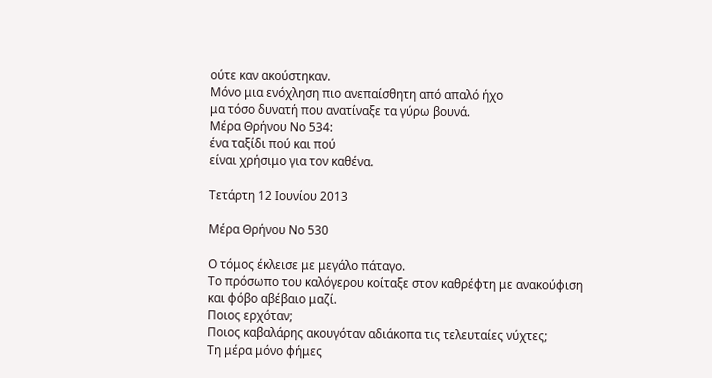ούτε καν ακούστηκαν.
Μόνο μια ενόχληση πιο ανεπαίσθητη από απαλό ήχο
μα τόσο δυνατή που ανατίναξε τα γύρω βουνά.
Μέρα Θρήνου Νο 534:
ένα ταξίδι πού και πού
είναι χρήσιμο για τον καθένα.

Τετάρτη 12 Ιουνίου 2013

Μέρα Θρήνου Νο 530

Ο τόμος έκλεισε με μεγάλο πάταγο.
Το πρόσωπο του καλόγερου κοίταξε στον καθρέφτη με ανακούφιση
και φόβο αβέβαιο μαζί.
Ποιος ερχόταν;
Ποιος καβαλάρης ακουγόταν αδιάκοπα τις τελευταίες νύχτες;
Τη μέρα μόνο φήμες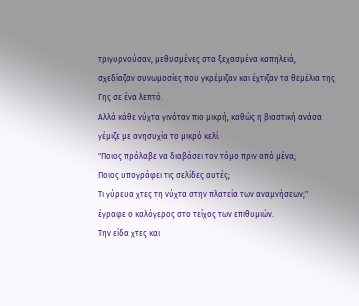τριγυρνούσαν, μεθυσμένες στα ξεχασμένα καπηλειά,
σχεδίαζαν συνωμοσίες που γκρέμιζαν και έχτιζαν τα θεμέλια της Γης σε ένα λεπτό.
Αλλά κάθε νύχτα γινόταν πιο μικρή, καθώς η βιαστική ανάσα
γέμιζε με ανησυχία το μικρό κελί.
"Ποιος πρόλαβε να διαβάσει τον τόμο πριν από μένα;
Ποιος υπογράφει τις σελίδες αυτές;
Τι γύρευα χτες τη νύχτα στην πλατεία των αναμνήσεων;"
έγραφε ο καλόγερος στο τείχος των επιθυμιών.
Την είδα χτες και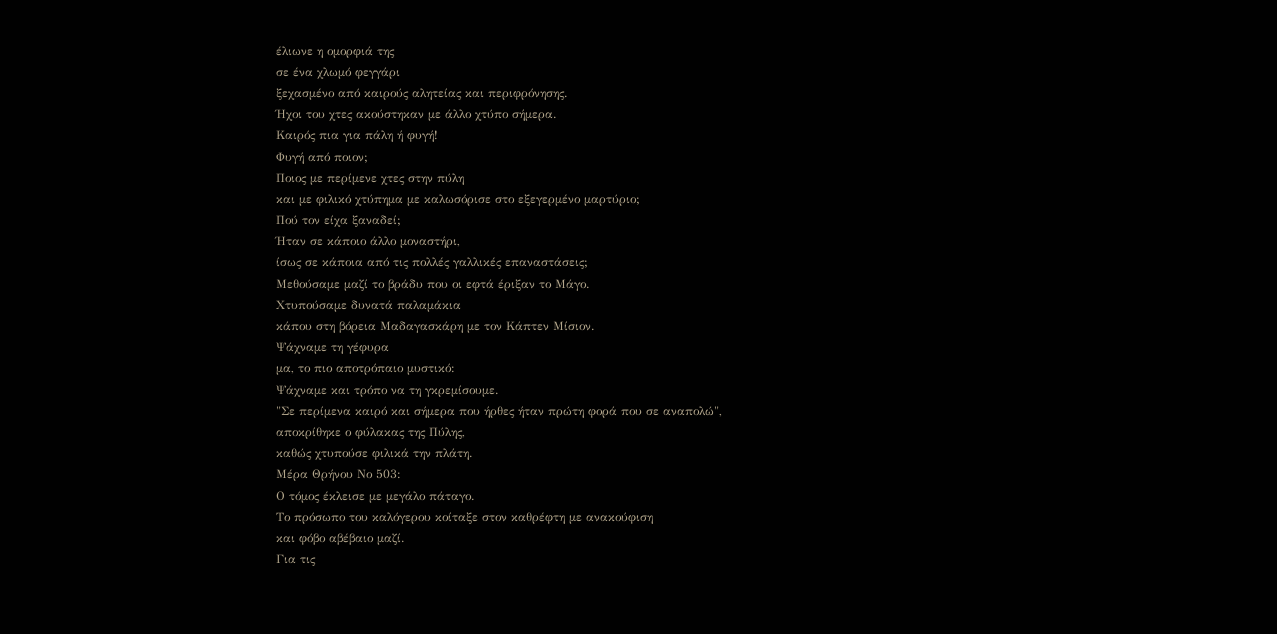έλιωνε η ομορφιά της
σε ένα χλωμό φεγγάρι
ξεχασμένο από καιρούς αλητείας και περιφρόνησης.
Ήχοι του χτες ακούστηκαν με άλλο χτύπο σήμερα.
Καιρός πια για πάλη ή φυγή!
Φυγή από ποιον;
Ποιος με περίμενε χτες στην πύλη
και με φιλικό χτύπημα με καλωσόρισε στο εξεγερμένο μαρτύριο;
Πού τον είχα ξαναδεί;
Ήταν σε κάποιο άλλο μοναστήρι,
ίσως σε κάποια από τις πολλές γαλλικές επαναστάσεις;
Μεθούσαμε μαζί το βράδυ που οι εφτά έριξαν το Μάγο.
Χτυπούσαμε δυνατά παλαμάκια
κάπου στη βόρεια Μαδαγασκάρη με τον Κάπτεν Μίσιον.
Ψάχναμε τη γέφυρα
μα, το πιο αποτρόπαιο μυστικό:
Ψάχναμε και τρόπο να τη γκρεμίσουμε.
"Σε περίμενα καιρό και σήμερα που ήρθες ήταν πρώτη φορά που σε αναπολώ",
αποκρίθηκε ο φύλακας της Πύλης,
καθώς χτυπούσε φιλικά την πλάτη.
Μέρα Θρήνου Νο 503:
Ο τόμος έκλεισε με μεγάλο πάταγο.
Το πρόσωπο του καλόγερου κοίταξε στον καθρέφτη με ανακούφιση
και φόβο αβέβαιο μαζί.
Για τις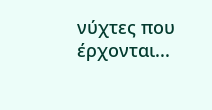νύχτες που έρχονται...